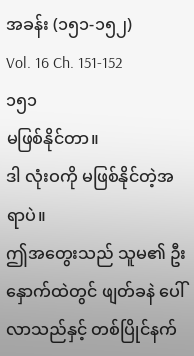အခန်း (၁၅၁-၁၅၂)
Vol. 16 Ch. 151-152
၁၅၁
မဖြစ်နိုင်တာ။
ဒါ လုံးဝကို မဖြစ်နိုင်တဲ့အရာပဲ။
ဤအတွေးသည် သူမ၏ ဦးနှောက်ထဲတွင် ဖျတ်ခနဲ ပေါ်လာသည်နှင့် တစ်ပြိုင်နက်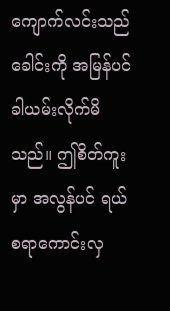ကျောက်လင်းသည် ခေါင်းကို အမြန်ပင် ခါယမ်းလိုက်မိသည်။ ဤစိတ်ကူးမှာ အလွန်ပင် ရယ်စရာကောင်းလှ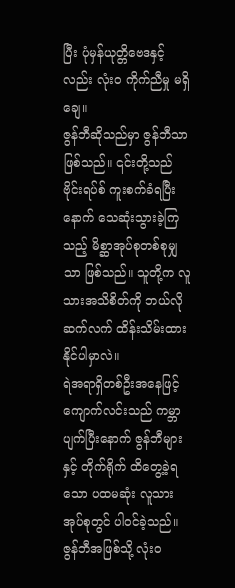ပြီး ပုံမှန်ယုတ္တိဗေဒနှင့်လည်း လုံးဝ ကိုက်ညီမှု မရှိချေ။
ဇွန်ဘီဆိုသည်မှာ ဇွန်ဘီသာဖြစ်သည်။ ၎င်းတို့သည် ဗိုင်းရပ်စ် ကူးစက်ခံရပြီးနောက် သေဆုံးသွားခဲ့ကြသည့် မိစ္ဆာအုပ်စုတစ်စုမျှသာ ဖြစ်သည်။ သူတို့က လူသားအသိစိတ်ကို ဘယ်လို ဆက်လက် ထိန်းသိမ်းထားနိုင်ပါမှာလဲ။
ရဲအရာရှိတစ်ဦးအနေဖြင့် ကျောက်လင်းသည် ကမ္ဘာပျက်ပြီးနောက် ဇွန်ဘီများနှင့် တိုက်ရိုက် ထိတွေ့ခဲ့ရသော ပထမဆုံး လူသားအုပ်စုတွင် ပါဝင်ခဲ့သည်။ ဇွန်ဘီအဖြစ်သို့ လုံးဝ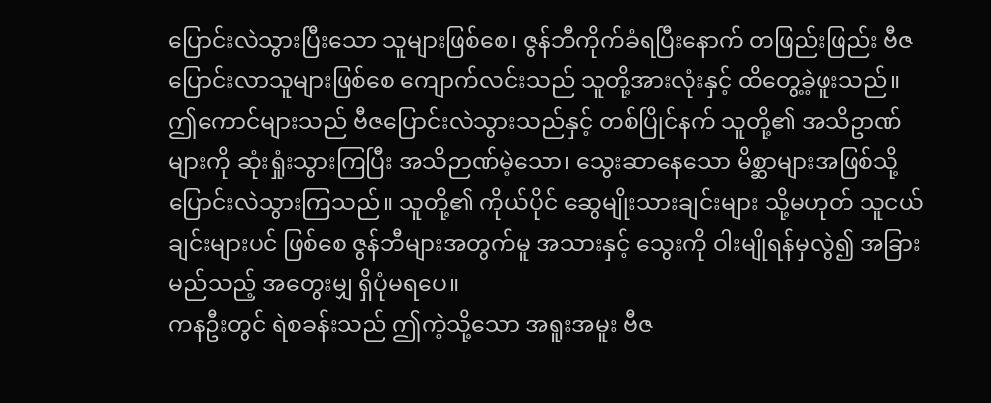ပြောင်းလဲသွားပြီးသော သူများဖြစ်စေ၊ ဇွန်ဘီကိုက်ခံရပြီးနောက် တဖြည်းဖြည်း ဗီဇပြောင်းလာသူများဖြစ်စေ ကျောက်လင်းသည် သူတို့အားလုံးနှင့် ထိတွေ့ခဲ့ဖူးသည်။
ဤကောင်များသည် ဗီဇပြောင်းလဲသွားသည်နှင့် တစ်ပြိုင်နက် သူတို့၏ အသိဥာဏ်များကို ဆုံးရှုံးသွားကြပြီး အသိဉာဏ်မဲ့သော၊ သွေးဆာနေသော မိစ္ဆာများအဖြစ်သို့ ပြောင်းလဲသွားကြသည်။ သူတို့၏ ကိုယ်ပိုင် ဆွေမျိုးသားချင်းများ သို့မဟုတ် သူငယ်ချင်းများပင် ဖြစ်စေ ဇွန်ဘီများအတွက်မူ အသားနှင့် သွေးကို ဝါးမျိုရန်မှလွဲ၍ အခြား မည်သည့် အတွေးမျှ ရှိပုံမရပေ။
ကနဦးတွင် ရဲစခန်းသည် ဤကဲ့သို့သော အရူးအမူး ဗီဇ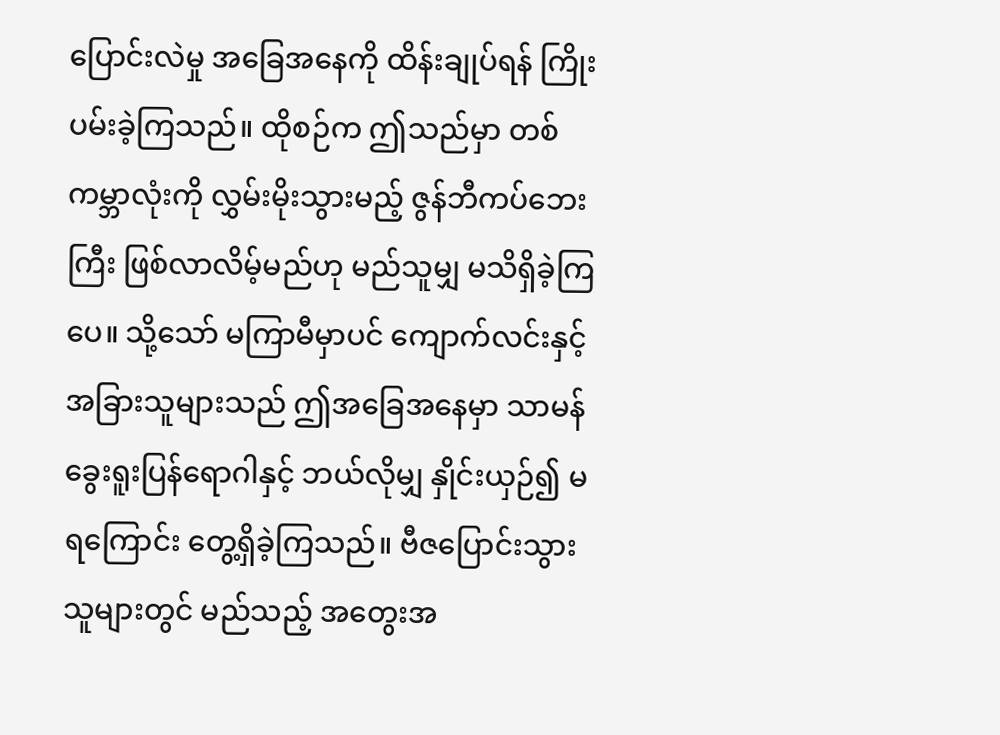ပြောင်းလဲမှု အခြေအနေကို ထိန်းချုပ်ရန် ကြိုးပမ်းခဲ့ကြသည်။ ထိုစဉ်က ဤသည်မှာ တစ်ကမ္ဘာလုံးကို လွှမ်းမိုးသွားမည့် ဇွန်ဘီကပ်ဘေးကြီး ဖြစ်လာလိမ့်မည်ဟု မည်သူမျှ မသိရှိခဲ့ကြပေ။ သို့သော် မကြာမီမှာပင် ကျောက်လင်းနှင့် အခြားသူများသည် ဤအခြေအနေမှာ သာမန် ခွေးရူးပြန်ရောဂါနှင့် ဘယ်လိုမျှ နှိုင်းယှဉ်၍ မရကြောင်း တွေ့ရှိခဲ့ကြသည်။ ဗီဇပြောင်းသွားသူများတွင် မည်သည့် အတွေးအ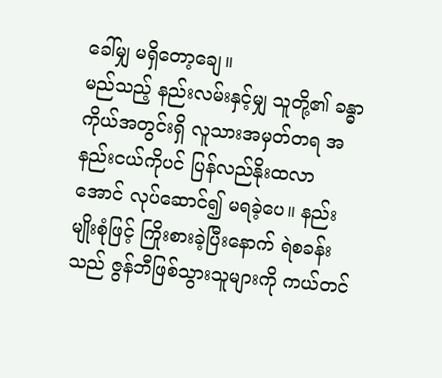ခေါ်မျှ မရှိတော့ချေ။
မည်သည့် နည်းလမ်းနှင့်မျှ သူတို့၏ ခန္ဓာကိုယ်အတွင်းရှိ လူသားအမှတ်တရ အနည်းငယ်ကိုပင် ပြန်လည်နိုးထလာအောင် လုပ်ဆောင်၍ မရခဲ့ပေ။ နည်းမျိုးစုံဖြင့် ကြိုးစားခဲ့ပြီးနောက် ရဲစခန်းသည် ဇွန်ဘီဖြစ်သွားသူများကို ကယ်တင်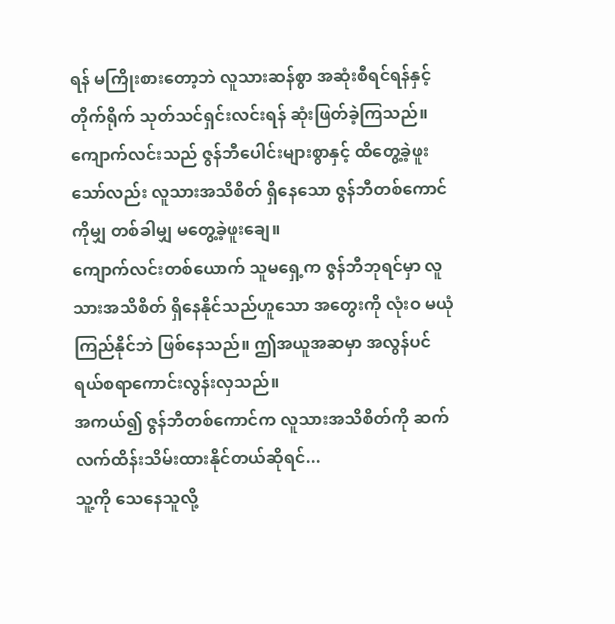ရန် မကြိုးစားတော့ဘဲ လူသားဆန်စွာ အဆုံးစီရင်ရန်နှင့် တိုက်ရိုက် သုတ်သင်ရှင်းလင်းရန် ဆုံးဖြတ်ခဲ့ကြသည်။
ကျောက်လင်းသည် ဇွန်ဘီပေါင်းများစွာနှင့် ထိတွေ့ခဲ့ဖူးသော်လည်း လူသားအသိစိတ် ရှိနေသော ဇွန်ဘီတစ်ကောင်ကိုမျှ တစ်ခါမျှ မတွေ့ခဲ့ဖူးချေ။
ကျောက်လင်းတစ်ယောက် သူမရှေ့က ဇွန်ဘီဘုရင်မှာ လူသားအသိစိတ် ရှိနေနိုင်သည်ဟူသော အတွေးကို လုံးဝ မယုံကြည်နိုင်ဘဲ ဖြစ်နေသည်။ ဤအယူအဆမှာ အလွန်ပင် ရယ်စရာကောင်းလွန်းလှသည်။
အကယ်၍ ဇွန်ဘီတစ်ကောင်က လူသားအသိစိတ်ကို ဆက်လက်ထိန်းသိမ်းထားနိုင်တယ်ဆိုရင်...
သူ့ကို သေနေသူလို့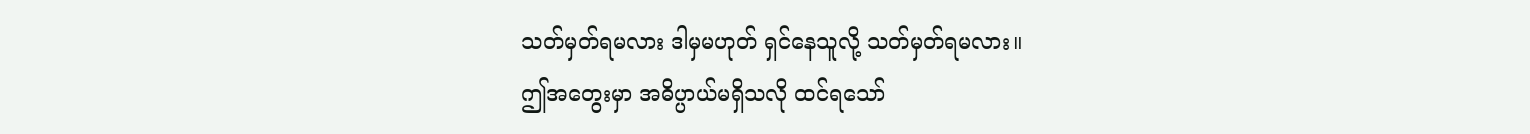သတ်မှတ်ရမလား ဒါမှမဟုတ် ရှင်နေသူလို့ သတ်မှတ်ရမလား။
ဤအတွေးမှာ အဓိပ္ပာယ်မရှိသလို ထင်ရသော်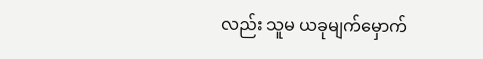လည်း သူမ ယခုမျက်မှောက်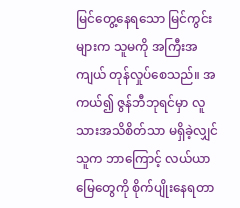မြင်တွေ့နေရသော မြင်ကွင်းများက သူမကို အကြီးအကျယ် တုန်လှုပ်စေသည်။ အကယ်၍ ဇွန်ဘီဘုရင်မှာ လူသားအသိစိတ်သာ မရှိခဲ့လျှင် သူက ဘာကြောင့် လယ်ယာမြေတွေကို စိုက်ပျိုးနေရတာ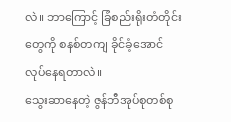လဲ။ ဘာကြောင့် ခြံစည်းရိုးတံတိုင်းတွေကို စနစ်တကျ ခိုင်ခံ့အောင် လုပ်နေရတာလဲ။
သွေးဆာနေတဲ့ ဇွန်ဘီအုပ်စုတစ်စု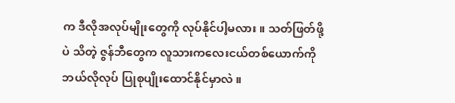က ဒီလိုအလုပ်မျိုးတွေကို လုပ်နိုင်ပါ့မလား။ သတ်ဖြတ်ဖို့ပဲ သိတဲ့ ဇွန်ဘီတွေက လူသားကလေးငယ်တစ်ယောက်ကို ဘယ်လိုလုပ် ပြုစုပျိုးထောင်နိုင်မှာလဲ။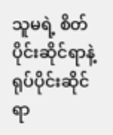သူမရဲ့ စိတ်ပိုင်းဆိုင်ရာနဲ့ ရုပ်ပိုင်းဆိုင်ရာ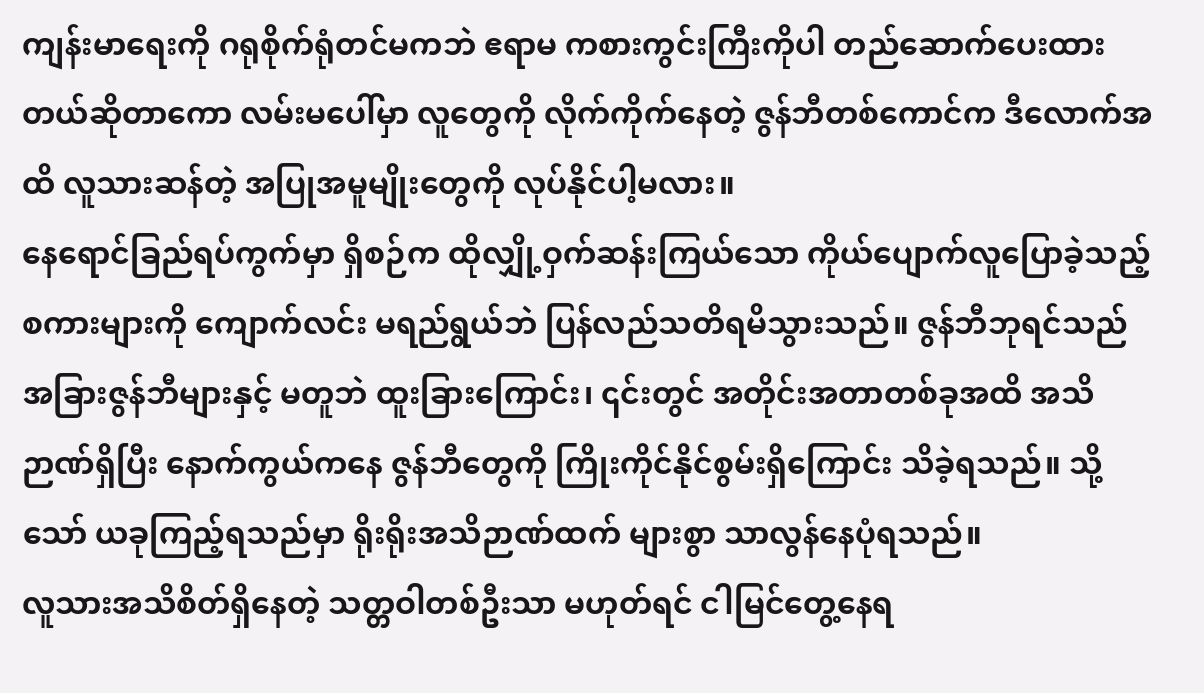ကျန်းမာရေးကို ဂရုစိုက်ရုံတင်မကဘဲ ဧရာမ ကစားကွင်းကြီးကိုပါ တည်ဆောက်ပေးထားတယ်ဆိုတာကော လမ်းမပေါ်မှာ လူတွေကို လိုက်ကိုက်နေတဲ့ ဇွန်ဘီတစ်ကောင်က ဒီလောက်အထိ လူသားဆန်တဲ့ အပြုအမူမျိုးတွေကို လုပ်နိုင်ပါ့မလား။
နေရောင်ခြည်ရပ်ကွက်မှာ ရှိစဉ်က ထိုလျှို့ဝှက်ဆန်းကြယ်သော ကိုယ်ပျောက်လူပြောခဲ့သည့် စကားများကို ကျောက်လင်း မရည်ရွယ်ဘဲ ပြန်လည်သတိရမိသွားသည်။ ဇွန်ဘီဘုရင်သည် အခြားဇွန်ဘီများနှင့် မတူဘဲ ထူးခြားကြောင်း၊ ၎င်းတွင် အတိုင်းအတာတစ်ခုအထိ အသိဉာဏ်ရှိပြီး နောက်ကွယ်ကနေ ဇွန်ဘီတွေကို ကြိုးကိုင်နိုင်စွမ်းရှိကြောင်း သိခဲ့ရသည်။ သို့သော် ယခုကြည့်ရသည်မှာ ရိုးရိုးအသိဉာဏ်ထက် များစွာ သာလွန်နေပုံရသည်။
လူသားအသိစိတ်ရှိနေတဲ့ သတ္တဝါတစ်ဦးသာ မဟုတ်ရင် ငါမြင်တွေ့နေရ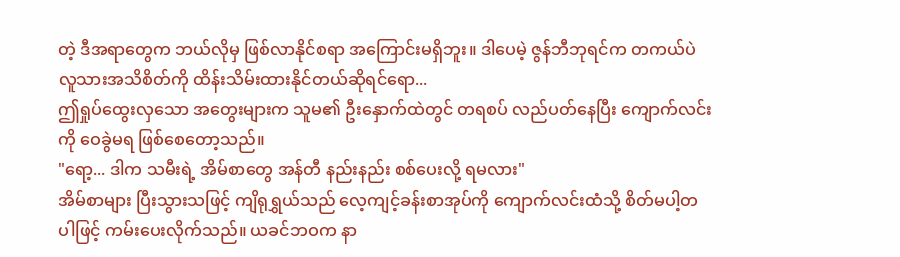တဲ့ ဒီအရာတွေက ဘယ်လိုမှ ဖြစ်လာနိုင်စရာ အကြောင်းမရှိဘူး။ ဒါပေမဲ့ ဇွန်ဘီဘုရင်က တကယ်ပဲ လူသားအသိစိတ်ကို ထိန်းသိမ်းထားနိုင်တယ်ဆိုရင်ရော...
ဤရှုပ်ထွေးလှသော အတွေးများက သူမ၏ ဦးနှောက်ထဲတွင် တရစပ် လည်ပတ်နေပြီး ကျောက်လင်းကို ဝေခွဲမရ ဖြစ်စေတော့သည်။
"ရော့... ဒါက သမီးရဲ့ အိမ်စာတွေ အန်တီ နည်းနည်း စစ်ပေးလို့ ရမလား"
အိမ်စာများ ပြီးသွားသဖြင့် ကျိရုရွှယ်သည် လေ့ကျင့်ခန်းစာအုပ်ကို ကျောက်လင်းထံသို့ စိတ်မပါ့တပါဖြင့် ကမ်းပေးလိုက်သည်။ ယခင်ဘဝက နာ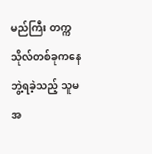မည်ကြီး တက္ကသိုလ်တစ်ခုကနေ ဘွဲ့ရခဲ့သည့် သူမအ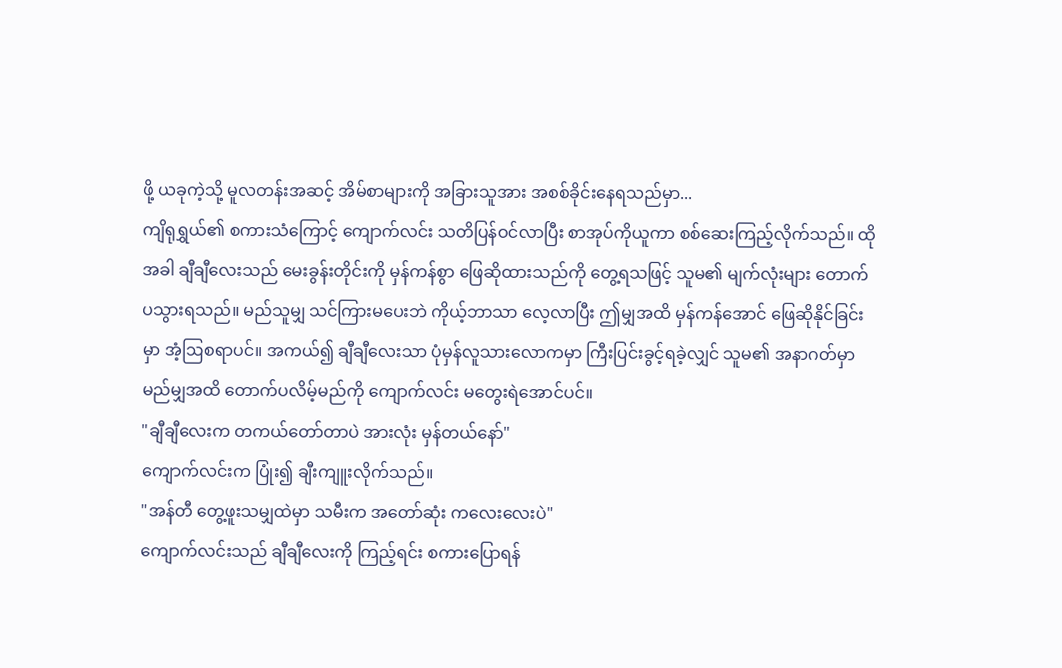ဖို့ ယခုကဲ့သို့ မူလတန်းအဆင့် အိမ်စာများကို အခြားသူအား အစစ်ခိုင်းနေရသည်မှာ...
ကျိရုရွှယ်၏ စကားသံကြောင့် ကျောက်လင်း သတိပြန်ဝင်လာပြီး စာအုပ်ကိုယူကာ စစ်ဆေးကြည့်လိုက်သည်။ ထိုအခါ ချီချီလေးသည် မေးခွန်းတိုင်းကို မှန်ကန်စွာ ဖြေဆိုထားသည်ကို တွေ့ရသဖြင့် သူမ၏ မျက်လုံးများ တောက်ပသွားရသည်။ မည်သူမျှ သင်ကြားမပေးဘဲ ကိုယ့်ဘာသာ လေ့လာပြီး ဤမျှအထိ မှန်ကန်အောင် ဖြေဆိုနိုင်ခြင်းမှာ အံ့ဩစရာပင်။ အကယ်၍ ချီချီလေးသာ ပုံမှန်လူသားလောကမှာ ကြီးပြင်းခွင့်ရခဲ့လျှင် သူမ၏ အနာဂတ်မှာ မည်မျှအထိ တောက်ပလိမ့်မည်ကို ကျောက်လင်း မတွေးရဲအောင်ပင်။
"ချီချီလေးက တကယ်တော်တာပဲ အားလုံး မှန်တယ်နော်"
ကျောက်လင်းက ပြုံး၍ ချီးကျူးလိုက်သည်။
"အန်တီ တွေ့ဖူးသမျှထဲမှာ သမီးက အတော်ဆုံး ကလေးလေးပဲ"
ကျောက်လင်းသည် ချီချီလေးကို ကြည့်ရင်း စကားပြောရန်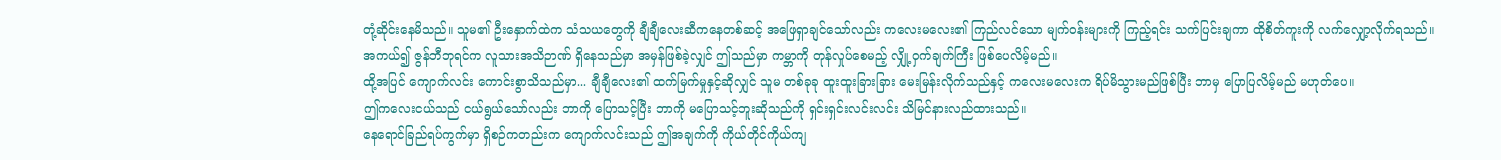တုံ့ဆိုင်းနေမိသည်။ သူမ၏ ဦးနှောက်ထဲက သံသယတွေကို ချီချီလေးဆီကနေတစ်ဆင့် အဖြေရှာချင်သော်လည်း ကလေးမလေး၏ ကြည်လင်သော မျက်ဝန်းများကို ကြည့်ရင်း သက်ပြင်းချကာ ထိုစိတ်ကူးကို လက်လျှော့လိုက်ရသည်။
အကယ်၍ ဇွန်ဘီဘုရင်က လူသားအသိဉာဏ် ရှိနေသည်မှာ အမှန်ဖြစ်ခဲ့လျှင် ဤသည်မှာ ကမ္ဘာကို တုန်လှုပ်စေမည့် လျှို့ဝှက်ချက်ကြီး ဖြစ်ပေလိမ့်မည်။
ထို့အပြင် ကျောက်လင်း ကောင်းစွာသိသည်မှာ... ချီချီလေး၏ ထက်မြက်မှုနှင့်ဆိုလျှင် သူမ တစ်ခုခု ထူးထူးခြားခြား မေးမြန်းလိုက်သည်နှင့် ကလေးမလေးက ရိပ်မိသွားမည်ဖြစ်ပြီး ဘာမှ ပြောပြလိမ့်မည် မဟုတ်ပေ။
ဤကလေးငယ်သည် ငယ်ရွယ်သော်လည်း ဘာကို ပြောသင့်ပြီး ဘာကို မပြောသင့်ဘူးဆိုသည်ကို ရှင်းရှင်းလင်းလင်း သိမြင်နားလည်ထားသည်။
နေရောင်ခြည်ရပ်ကွက်မှာ ရှိစဉ်ကတည်းက ကျောက်လင်းသည် ဤအချက်ကို ကိုယ်တိုင်ကိုယ်ကျ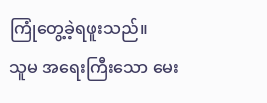ကြုံတွေ့ခဲ့ရဖူးသည်။
သူမ အရေးကြီးသော မေး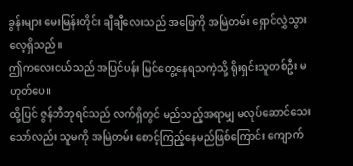ခွန်းများ မေးမြန်းတိုင်း ချီချီလေးသည် အဖြေကို အမြဲတမ်း ရှောင်လွှဲသွားလေ့ရှိသည်။
ဤကလေးငယ်သည် အပြင်ပန်း မြင်တွေ့နေရသကဲ့သို့ ရိုးရှင်းသူတစ်ဦး မဟုတ်ပေ။
ထို့ပြင် ဇွန်ဘီဘုရင်သည် လက်ရှိတွင် မည်သည့်အရာမျှ မလုပ်ဆောင်သေးသော်လည်း သူမကို အမြဲတမ်း စောင့်ကြည့်နေမည်ဖြစ်ကြောင်း ကျောက်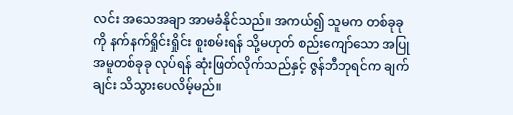လင်း အသေအချာ အာမခံနိုင်သည်။ အကယ်၍ သူမက တစ်ခုခုကို နက်နက်ရှိုင်းရှိုင်း စူးစမ်းရန် သို့မဟုတ် စည်းကျော်သော အပြုအမူတစ်ခုခု လုပ်ရန် ဆုံးဖြတ်လိုက်သည်နှင့် ဇွန်ဘီဘုရင်က ချက်ချင်း သိသွားပေလိမ့်မည်။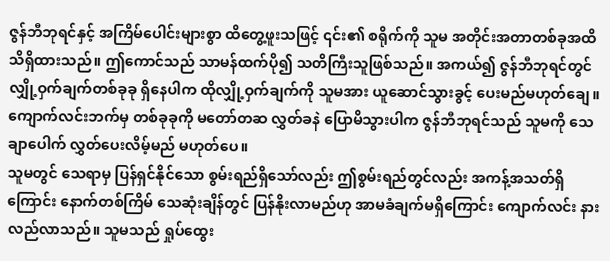ဇွန်ဘီဘုရင်နှင့် အကြိမ်ပေါင်းများစွာ ထိတွေ့ဖူးသဖြင့် ၎င်း၏ စရိုက်ကို သူမ အတိုင်းအတာတစ်ခုအထိ သိရှိထားသည်။ ဤကောင်သည် သာမန်ထက်ပို၍ သတိကြီးသူဖြစ်သည်။ အကယ်၍ ဇွန်ဘီဘုရင်တွင် လျှို့ဝှက်ချက်တစ်ခုခု ရှိနေပါက ထိုလျှို့ဝှက်ချက်ကို သူမအား ယူဆောင်သွားခွင့် ပေးမည်မဟုတ်ချေ။
ကျောက်လင်းဘက်မှ တစ်ခုခုကို မတော်တဆ လွှတ်ခနဲ ပြောမိသွားပါက ဇွန်ဘီဘုရင်သည် သူမကို သေချာပေါက် လွှတ်ပေးလိမ့်မည် မဟုတ်ပေ။
သူမတွင် သေရာမှ ပြန်ရှင်နိုင်သော စွမ်းရည်ရှိသော်လည်း ဤစွမ်းရည်တွင်လည်း အကန့်အသတ်ရှိကြောင်း နောက်တစ်ကြိမ် သေဆုံးချိန်တွင် ပြန်နိုးလာမည်ဟု အာမခံချက်မရှိကြောင်း ကျောက်လင်း နားလည်လာသည်။ သူမသည် ရှုပ်ထွေး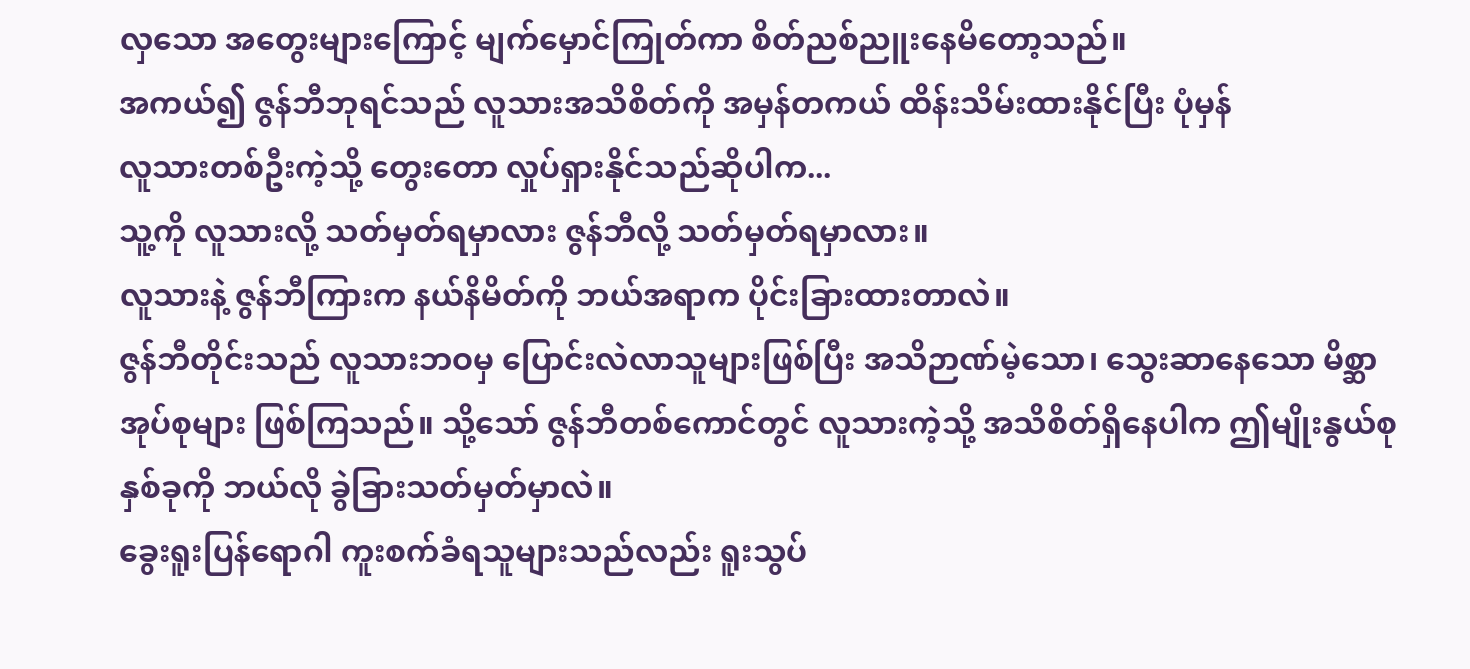လှသော အတွေးများကြောင့် မျက်မှောင်ကြုတ်ကာ စိတ်ညစ်ညူးနေမိတော့သည်။
အကယ်၍ ဇွန်ဘီဘုရင်သည် လူသားအသိစိတ်ကို အမှန်တကယ် ထိန်းသိမ်းထားနိုင်ပြီး ပုံမှန်
လူသားတစ်ဦးကဲ့သို့ တွေးတော လှုပ်ရှားနိုင်သည်ဆိုပါက...
သူ့ကို လူသားလို့ သတ်မှတ်ရမှာလား ဇွန်ဘီလို့ သတ်မှတ်ရမှာလား။
လူသားနဲ့ ဇွန်ဘီကြားက နယ်နိမိတ်ကို ဘယ်အရာက ပိုင်းခြားထားတာလဲ။
ဇွန်ဘီတိုင်းသည် လူသားဘဝမှ ပြောင်းလဲလာသူများဖြစ်ပြီး အသိဉာဏ်မဲ့သော၊ သွေးဆာနေသော မိစ္ဆာအုပ်စုများ ဖြစ်ကြသည်။ သို့သော် ဇွန်ဘီတစ်ကောင်တွင် လူသားကဲ့သို့ အသိစိတ်ရှိနေပါက ဤမျိုးနွယ်စုနှစ်ခုကို ဘယ်လို ခွဲခြားသတ်မှတ်မှာလဲ။
ခွေးရူးပြန်ရောဂါ ကူးစက်ခံရသူများသည်လည်း ရူးသွပ်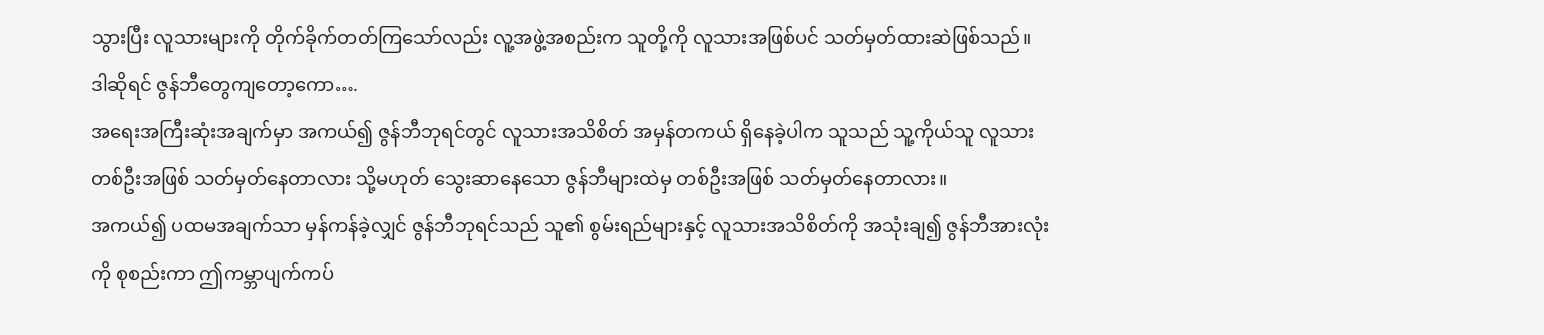သွားပြီး လူသားများကို တိုက်ခိုက်တတ်ကြသော်လည်း လူ့အဖွဲ့အစည်းက သူတို့ကို လူသားအဖြစ်ပင် သတ်မှတ်ထားဆဲဖြစ်သည်။
ဒါဆိုရင် ဇွန်ဘီတွေကျတော့ကော….
အရေးအကြီးဆုံးအချက်မှာ အကယ်၍ ဇွန်ဘီဘုရင်တွင် လူသားအသိစိတ် အမှန်တကယ် ရှိနေခဲ့ပါက သူသည် သူ့ကိုယ်သူ လူသားတစ်ဦးအဖြစ် သတ်မှတ်နေတာလား သို့မဟုတ် သွေးဆာနေသော ဇွန်ဘီများထဲမှ တစ်ဦးအဖြစ် သတ်မှတ်နေတာလား။
အကယ်၍ ပထမအချက်သာ မှန်ကန်ခဲ့လျှင် ဇွန်ဘီဘုရင်သည် သူ၏ စွမ်းရည်များနှင့် လူသားအသိစိတ်ကို အသုံးချ၍ ဇွန်ဘီအားလုံးကို စုစည်းကာ ဤကမ္ဘာပျက်ကပ်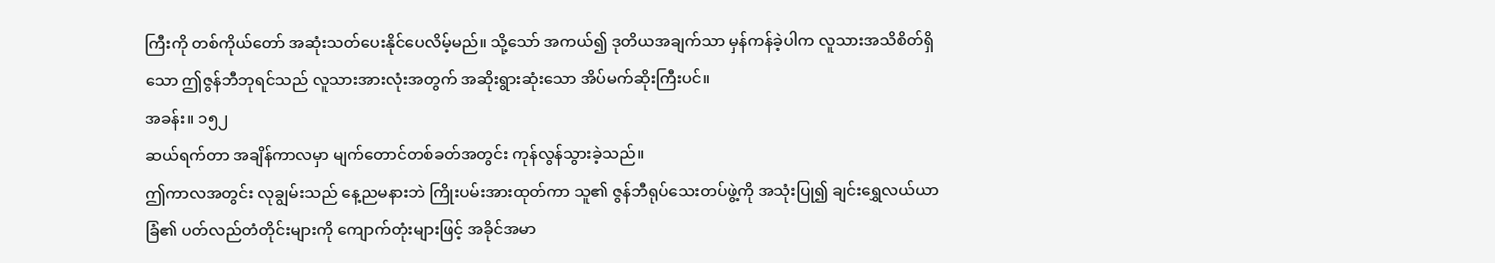ကြီးကို တစ်ကိုယ်တော် အဆုံးသတ်ပေးနိုင်ပေလိမ့်မည်။ သို့သော် အကယ်၍ ဒုတိယအချက်သာ မှန်ကန်ခဲ့ပါက လူသားအသိစိတ်ရှိသော ဤဇွန်ဘီဘုရင်သည် လူသားအားလုံးအတွက် အဆိုးရွားဆုံးသော အိပ်မက်ဆိုးကြီးပင်။
အခန်း။ ၁၅၂
ဆယ်ရက်တာ အချိန်ကာလမှာ မျက်တောင်တစ်ခတ်အတွင်း ကုန်လွန်သွားခဲ့သည်။
ဤကာလအတွင်း လုချွမ်းသည် နေ့ညမနားဘဲ ကြိုးပမ်းအားထုတ်ကာ သူ၏ ဇွန်ဘီရုပ်သေးတပ်ဖွဲ့ကို အသုံးပြု၍ ချင်းရွှေလယ်ယာခြံ၏ ပတ်လည်တံတိုင်းများကို ကျောက်တုံးများဖြင့် အခိုင်အမာ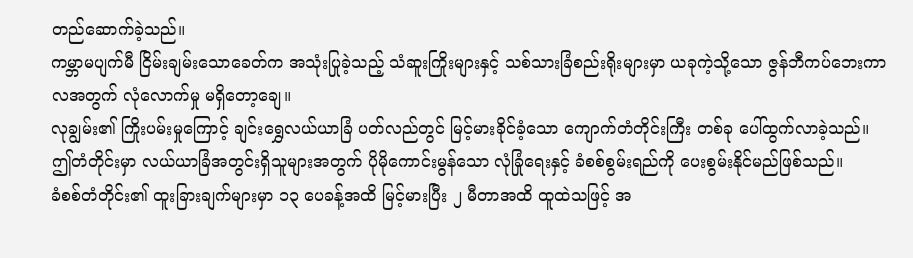တည်ဆောက်ခဲ့သည်။
ကမ္ဘာမပျက်မီ ငြိမ်းချမ်းသောခေတ်က အသုံးပြုခဲ့သည့် သံဆူးကြိုးများနှင့် သစ်သားခြံစည်းရိုးများမှာ ယခုကဲ့သို့သော ဇွန်ဘီကပ်ဘေးကာလအတွက် လုံလောက်မှု မရှိတော့ချေ။
လုချွမ်း၏ ကြိုးပမ်းမှုကြောင့် ချင်းရွှေလယ်ယာခြံ ပတ်လည်တွင် မြင့်မားခိုင်ခံ့သော ကျောက်တံတိုင်းကြီး တစ်ခု ပေါ်ထွက်လာခဲ့သည်။
ဤတံတိုင်းမှာ လယ်ယာခြံအတွင်းရှိသူများအတွက် ပိုမိုကောင်းမွန်သော လုံခြုံရေးနှင့် ခံစစ်စွမ်းရည်ကို ပေးစွမ်းနိုင်မည်ဖြစ်သည်။
ခံစစ်တံတိုင်း၏ ထူးခြားချက်များမှာ ၁၃ ပေခန့်အထိ မြင့်မားပြီး ၂ မီတာအထိ ထူထဲသဖြင့် အ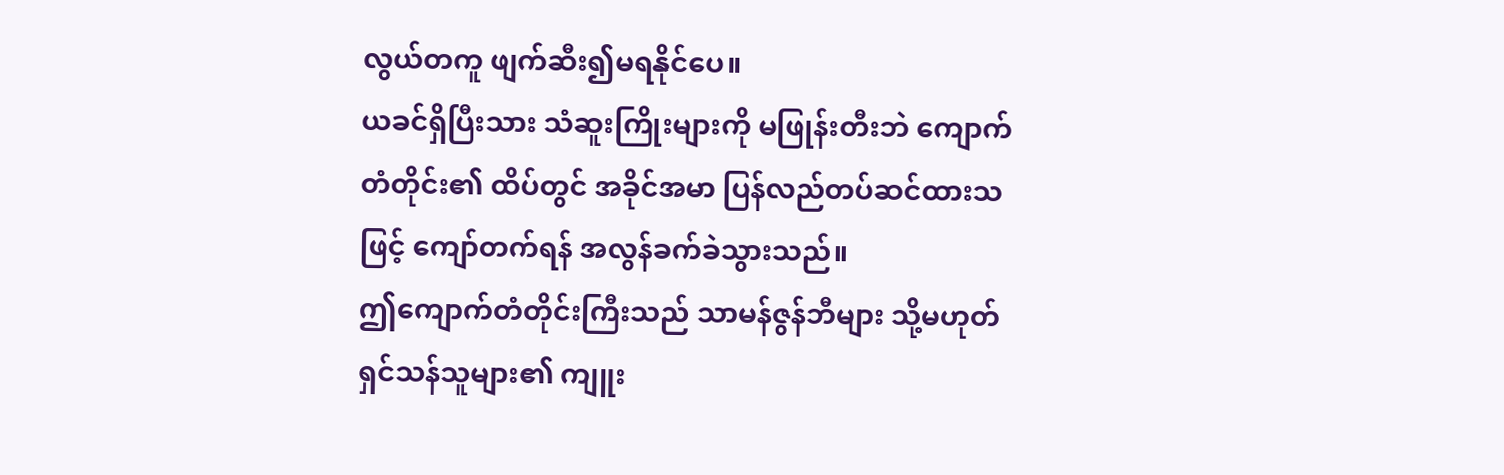လွယ်တကူ ဖျက်ဆီး၍မရနိုင်ပေ။
ယခင်ရှိပြီးသား သံဆူးကြိုးများကို မဖြုန်းတီးဘဲ ကျောက်တံတိုင်း၏ ထိပ်တွင် အခိုင်အမာ ပြန်လည်တပ်ဆင်ထားသဖြင့် ကျော်တက်ရန် အလွန်ခက်ခဲသွားသည်။
ဤကျောက်တံတိုင်းကြီးသည် သာမန်ဇွန်ဘီများ သို့မဟုတ် ရှင်သန်သူများ၏ ကျူး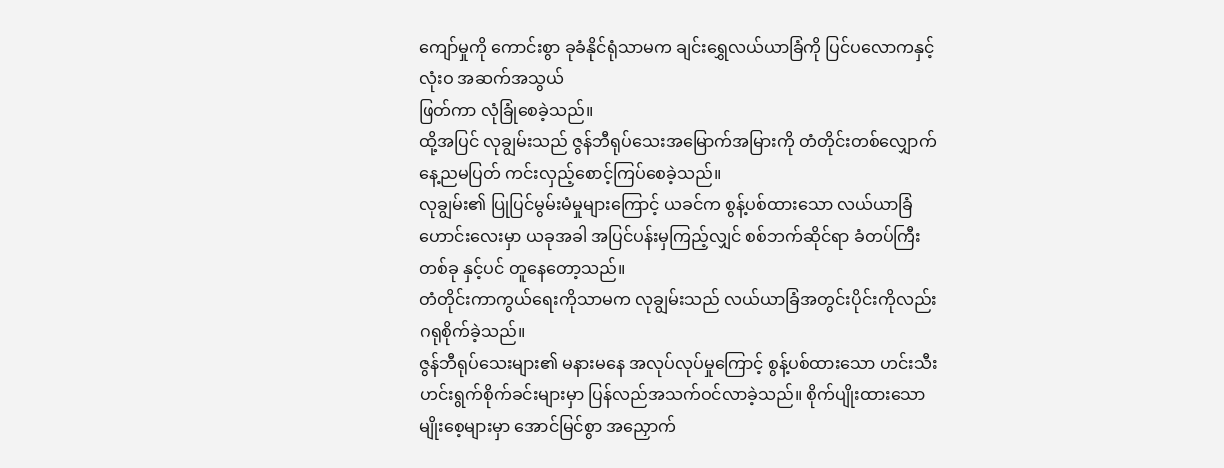ကျော်မှုကို ကောင်းစွာ ခုခံနိုင်ရုံသာမက ချင်းရွှေလယ်ယာခြံကို ပြင်ပလောကနှင့် လုံးဝ အဆက်အသွယ်
ဖြတ်ကာ လုံခြုံစေခဲ့သည်။
ထို့အပြင် လုချွမ်းသည် ဇွန်ဘီရုပ်သေးအမြောက်အမြားကို တံတိုင်းတစ်လျှောက် နေ့ညမပြတ် ကင်းလှည့်စောင့်ကြပ်စေခဲ့သည်။
လုချွမ်း၏ ပြုပြင်မွမ်းမံမှုများကြောင့် ယခင်က စွန့်ပစ်ထားသော လယ်ယာခြံဟောင်းလေးမှာ ယခုအခါ အပြင်ပန်းမှကြည့်လျှင် စစ်ဘက်ဆိုင်ရာ ခံတပ်ကြီးတစ်ခု နှင့်ပင် တူနေတော့သည်။
တံတိုင်းကာကွယ်ရေးကိုသာမက လုချွမ်းသည် လယ်ယာခြံအတွင်းပိုင်းကိုလည်း ဂရုစိုက်ခဲ့သည်။
ဇွန်ဘီရုပ်သေးများ၏ မနားမနေ အလုပ်လုပ်မှုကြောင့် စွန့်ပစ်ထားသော ဟင်းသီးဟင်းရွက်စိုက်ခင်းများမှာ ပြန်လည်အသက်ဝင်လာခဲ့သည်။ စိုက်ပျိုးထားသော မျိုးစေ့များမှာ အောင်မြင်စွာ အညှောက်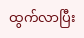ထွက်လာပြီး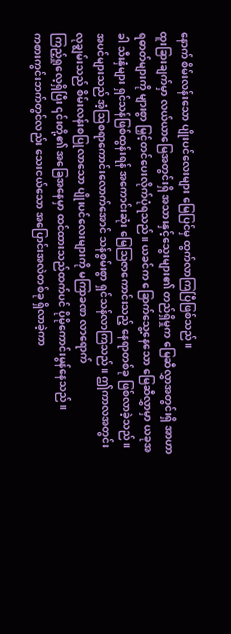နောက် စိမ်းလန်းသော ပျိုးပင်လေးများ မြေပြင်မှ ထွက်လာကြပြီဖြစ်သည်။
ထူးခြားချက်မှာ လယ်ယာမြေအတွင်းရှိ အသားနှင့်သွေးများ၏ တည်ရှိမှုက မြေဆီလွှာအတွင်းရှိ အာဟာရဓာတ်များကို များစွာ မြှင့်တင်ပေးလိုက်ပုံရသည်။ ယခင်က ခြောက်သွေ့နေသော မြေဆီလွှာမှာ ယခုအခါ သီးနှံများ ရှင်သန်ဖြစ်ထွန်းရန် အကောင်းဆုံး မြေဩဇာကောင်းသည့် နေရာတစ်ခု ဖြစ်လာခဲ့သည်။
အပင်များသည် အံ့ဩစရာကောင်းလောက်အောင် သန်စွမ်းစွာ ရှင်သန်လာကြသည်။ ဤကာလအတွင်း လုချွမ်းသည် စိမ်းလန်းစပြုလာသော ပျိုးပင်လေးများကို မကြာခဏ လာရောက်
ကြည့်ရှုလေ့ရှိပြီး ၎င်းတို့၏ အခြေအနေမှာ ထင်ထားသည်ထက်ပင် ပိုမိုကောင်းမွန်နေသည်။
ကစားကွင်းဘက်တွင်လည်း သေးငယ်သော အပြောင်းအလဲတစ်ခု ရှိလာခဲ့ကာ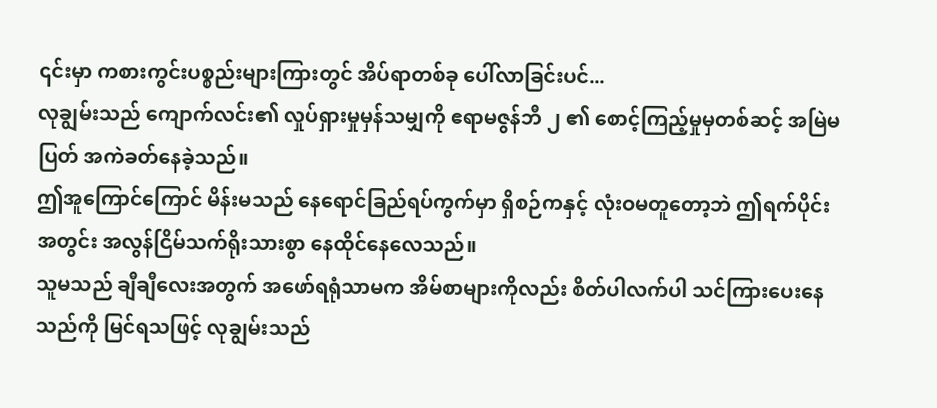၎င်းမှာ ကစားကွင်းပစ္စည်းများကြားတွင် အိပ်ရာတစ်ခု ပေါ်လာခြင်းပင်...
လုချွမ်းသည် ကျောက်လင်း၏ လှုပ်ရှားမှုမှန်သမျှကို ဧရာမဇွန်ဘီ ၂ ၏ စောင့်ကြည့်မှုမှတစ်ဆင့် အမြဲမပြတ် အကဲခတ်နေခဲ့သည်။
ဤအူကြောင်ကြောင် မိန်းမသည် နေရောင်ခြည်ရပ်ကွက်မှာ ရှိစဉ်ကနှင့် လုံးဝမတူတော့ဘဲ ဤရက်ပိုင်းအတွင်း အလွန်ငြိမ်သက်ရိုးသားစွာ နေထိုင်နေလေသည်။
သူမသည် ချီချီလေးအတွက် အဖော်ရရုံသာမက အိမ်စာများကိုလည်း စိတ်ပါလက်ပါ သင်ကြားပေးနေသည်ကို မြင်ရသဖြင့် လုချွမ်းသည်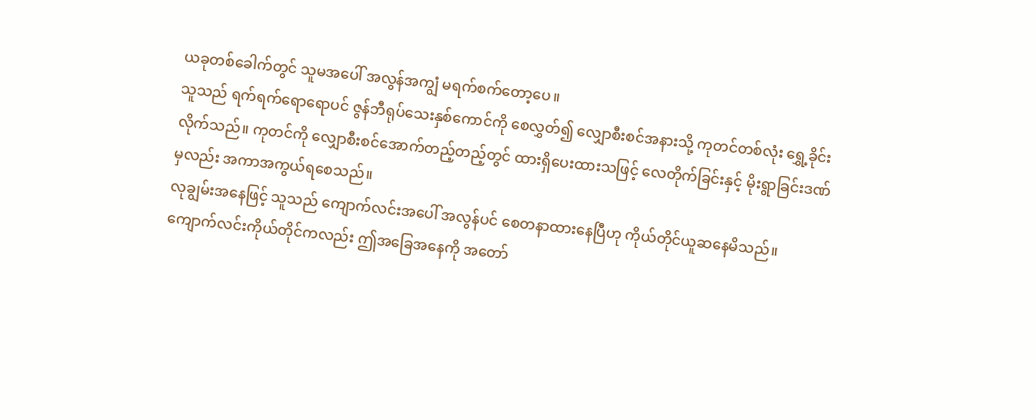ယခုတစ်ခေါက်တွင် သူမအပေါ် အလွန်အကျွံ မရက်စက်တော့ပေ။
သူသည် ရက်ရက်ရောရောပင် ဇွန်ဘီရုပ်သေးနှစ်ကောင်ကို စေလွှတ်၍ လျှောစီးစင်အနားသို့ ကုတင်တစ်လုံး ရွှေ့ခိုင်းလိုက်သည်။ ကုတင်ကို လျှောစီးစင်အောက်တည့်တည့်တွင် ထားရှိပေးထားသဖြင့် လေတိုက်ခြင်းနှင့် မိုးရွာခြင်းဒဏ်မှလည်း အကာအကွယ်ရစေသည်။
လုချွမ်းအနေဖြင့် သူသည် ကျောက်လင်းအပေါ် အလွန်ပင် စေတနာထားနေပြီဟု ကိုယ်တိုင်ယူဆနေမိသည်။
ကျောက်လင်းကိုယ်တိုင်ကလည်း ဤအခြေအနေကို အတော်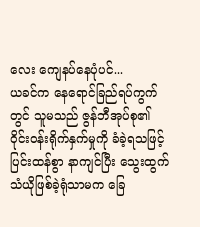လေး ကျေနပ်နေပုံပင်...
ယခင်က နေရောင်ခြည်ရပ်ကွက်တွင် သူမသည် ဇွန်ဘီအုပ်စု၏ ဝိုင်းဝန်းရိုက်နှက်မှုကို ခံခဲ့ရသဖြင့် ပြင်းထန်စွာ နာကျင်ပြီး သွေးထွက်သံယိုဖြစ်ခဲ့ရုံသာမက ခြေ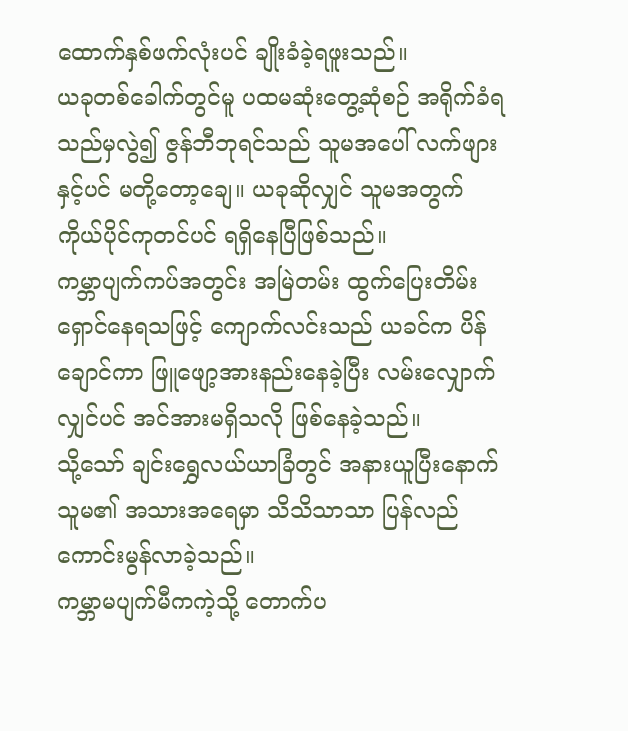ထောက်နှစ်ဖက်လုံးပင် ချိုးခံခဲ့ရဖူးသည်။
ယခုတစ်ခေါက်တွင်မူ ပထမဆုံးတွေ့ဆုံစဉ် အရိုက်ခံရသည်မှလွဲ၍ ဇွန်ဘီဘုရင်သည် သူမအပေါ် လက်ဖျားနှင့်ပင် မတို့တော့ချေ။ ယခုဆိုလျှင် သူမအတွက် ကိုယ်ပိုင်ကုတင်ပင် ရရှိနေပြီဖြစ်သည်။
ကမ္ဘာပျက်ကပ်အတွင်း အမြဲတမ်း ထွက်ပြေးတိမ်းရှောင်နေရသဖြင့် ကျောက်လင်းသည် ယခင်က ပိန်ချောင်ကာ ဖြူဖျော့အားနည်းနေခဲ့ပြီး လမ်းလျှောက်လျှင်ပင် အင်အားမရှိသလို ဖြစ်နေခဲ့သည်။
သို့သော် ချင်းရွှေလယ်ယာခြံတွင် အနားယူပြီးနောက် သူမ၏ အသားအရေမှာ သိသိသာသာ ပြန်လည်ကောင်းမွန်လာခဲ့သည်။
ကမ္ဘာမပျက်မီကကဲ့သို့ တောက်ပ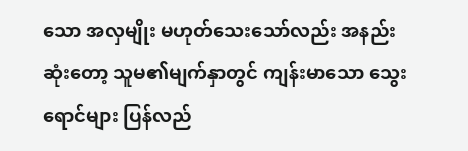သော အလှမျိုး မဟုတ်သေးသော်လည်း အနည်းဆုံးတော့ သူမ၏မျက်နှာတွင် ကျန်းမာသော သွေးရောင်များ ပြန်လည်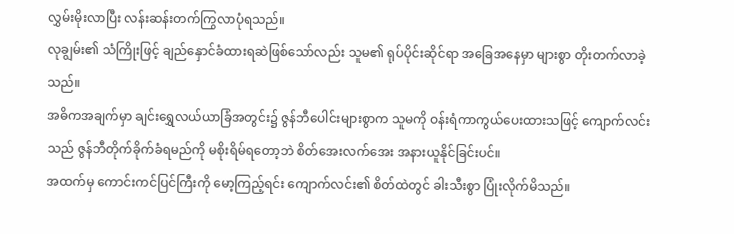လွှမ်းမိုးလာပြီး လန်းဆန်းတက်ကြွလာပုံရသည်။
လုချွမ်း၏ သံကြိုးဖြင့် ချည်နှောင်ခံထားရဆဲဖြစ်သော်လည်း သူမ၏ ရုပ်ပိုင်းဆိုင်ရာ အခြေအနေမှာ များစွာ တိုးတက်လာခဲ့သည်။
အဓိကအချက်မှာ ချင်းရွှေလယ်ယာခြံအတွင်း၌ ဇွန်ဘီပေါင်းများစွာက သူမကို ဝန်းရံကာကွယ်ပေးထားသဖြင့် ကျောက်လင်းသည် ဇွန်ဘီတိုက်ခိုက်ခံရမည်ကို မစိုးရိမ်ရတော့ဘဲ စိတ်အေးလက်အေး အနားယူနိုင်ခြင်းပင်။
အထက်မှ ကောင်းကင်ပြင်ကြီးကို မော့ကြည့်ရင်း ကျောက်လင်း၏ စိတ်ထဲတွင် ခါးသီးစွာ ပြုံးလိုက်မိသည်။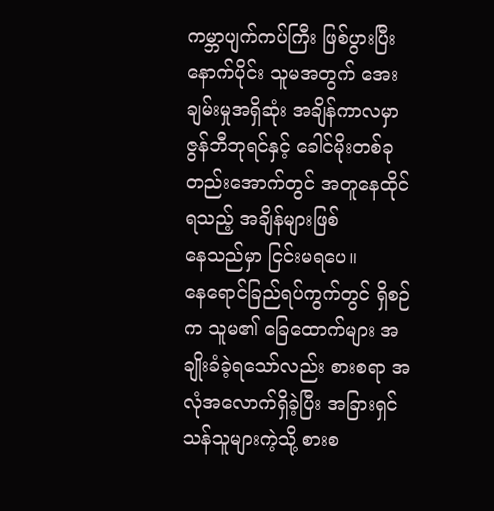ကမ္ဘာပျက်ကပ်ကြီး ဖြစ်ပွားပြီးနောက်ပိုင်း သူမအတွက် အေးချမ်းမှုအရှိဆုံး အချိန်ကာလမှာ ဇွန်ဘီဘုရင်နှင့် ခေါင်မိုးတစ်ခုတည်းအောက်တွင် အတူနေထိုင်ရသည့် အချိန်များဖြစ်
နေသည်မှာ ငြင်းမရပေ။
နေရောင်ခြည်ရပ်ကွက်တွင် ရှိစဉ်က သူမ၏ ခြေထောက်များ အချိုးခံခဲ့ရသော်လည်း စားစရာ အလုံအလောက်ရှိခဲ့ပြီး အခြားရှင်သန်သူများကဲ့သို့ စားစ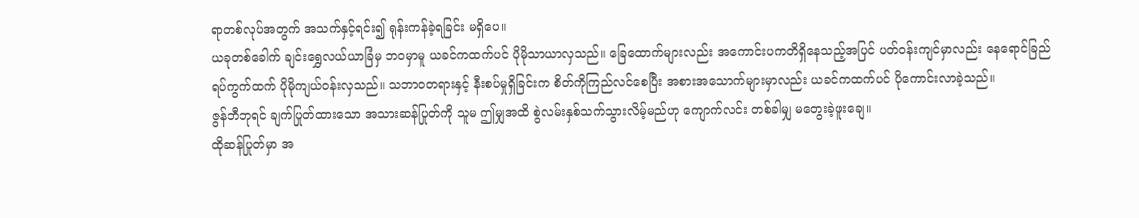ရာတစ်လုပ်အတွက် အသက်နှင့်ရင်း၍ ရုန်းကန်ခဲ့ရခြင်း မရှိပေ။
ယခုတစ်ခေါက် ချင်းရွှေလယ်ယာခြံမှ ဘဝမှာမူ ယခင်ကထက်ပင် ပိုမိုသာယာလှသည်။ ခြေထောက်များလည်း အကောင်းပကတိရှိနေသည့်အပြင် ပတ်ဝန်းကျင်မှာလည်း နေရောင်ခြည်ရပ်ကွက်ထက် ပိုမိုကျယ်ဝန်းလှသည်။ သဘာဝတရားနှင့် နီးစပ်မှုရှိခြင်းက စိတ်ကိုကြည်လင်စေပြီး အစားအသောက်များမှာလည်း ယခင်ကထက်ပင် ပိုကောင်းလာခဲ့သည်။
ဇွန်ဘီဘုရင် ချက်ပြုတ်ထားသော အသားဆန်ပြုတ်ကို သူမ ဤမျှအထိ စွဲလမ်းနှစ်သက်သွားလိမ့်မည်ဟု ကျောက်လင်း တစ်ခါမျှ မတွေးခဲ့ဖူးချေ။
ထိုဆန်ပြုတ်မှာ အ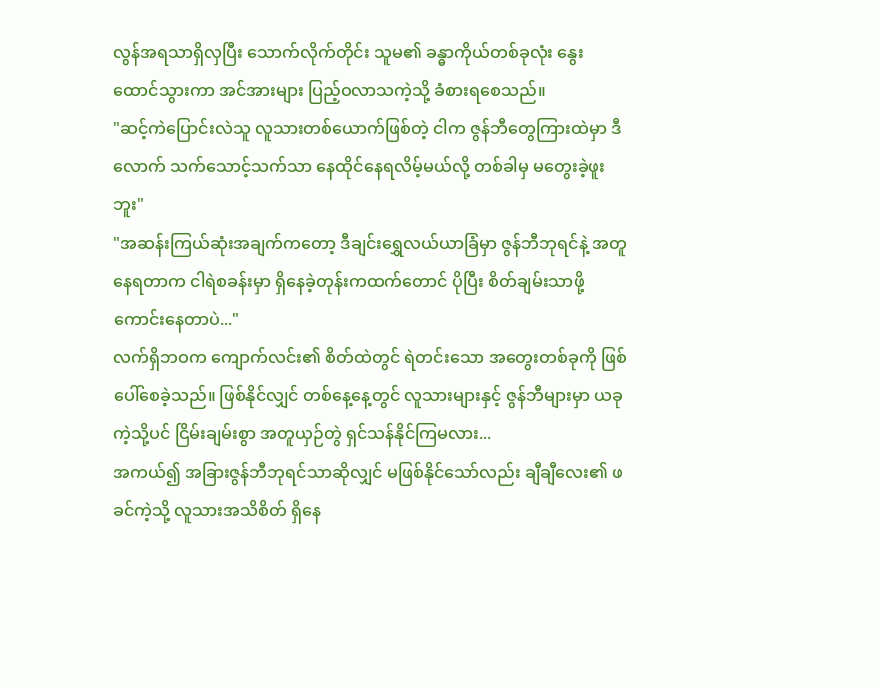လွန်အရသာရှိလှပြီး သောက်လိုက်တိုင်း သူမ၏ ခန္ဓာကိုယ်တစ်ခုလုံး နွေးထောင်သွားကာ အင်အားများ ပြည့်ဝလာသကဲ့သို့ ခံစားရစေသည်။
"ဆင့်ကဲပြောင်းလဲသူ လူသားတစ်ယောက်ဖြစ်တဲ့ ငါက ဇွန်ဘီတွေကြားထဲမှာ ဒီလောက် သက်သောင့်သက်သာ နေထိုင်နေရလိမ့်မယ်လို့ တစ်ခါမှ မတွေးခဲ့ဖူးဘူး"
"အဆန်းကြယ်ဆုံးအချက်ကတော့ ဒီချင်းရွှေလယ်ယာခြံမှာ ဇွန်ဘီဘုရင်နဲ့ အတူနေရတာက ငါရဲစခန်းမှာ ရှိနေခဲ့တုန်းကထက်တောင် ပိုပြီး စိတ်ချမ်းသာဖို့ကောင်းနေတာပဲ..."
လက်ရှိဘဝက ကျောက်လင်း၏ စိတ်ထဲတွင် ရဲတင်းသော အတွေးတစ်ခုကို ဖြစ်ပေါ်စေခဲ့သည်။ ဖြစ်နိုင်လျှင် တစ်နေ့နေ့တွင် လူသားများနှင့် ဇွန်ဘီများမှာ ယခုကဲ့သို့ပင် ငြိမ်းချမ်းစွာ အတူယှဉ်တွဲ ရှင်သန်နိုင်ကြမလား...
အကယ်၍ အခြားဇွန်ဘီဘုရင်သာဆိုလျှင် မဖြစ်နိုင်သော်လည်း ချီချီလေး၏ ဖခင်ကဲ့သို့ လူသားအသိစိတ် ရှိနေ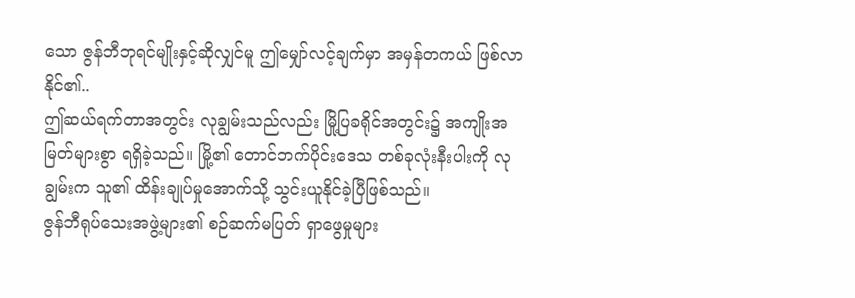သော ဇွန်ဘီဘုရင်မျိုးနှင့်ဆိုလျှင်မူ ဤမျှော်လင့်ချက်မှာ အမှန်တကယ် ဖြစ်လာနိုင်၏..
ဤဆယ်ရက်တာအတွင်း လုချွမ်းသည်လည်း မြို့ပြခရိုင်အတွင်း၌ အကျိုးအမြတ်များစွာ ရရှိခဲ့သည်။ မြို့၏ တောင်ဘက်ပိုင်းဒေသ တစ်ခုလုံးနီးပါးကို လုချွမ်းက သူ၏ ထိန်းချုပ်မှုအောက်သို့ သွင်းယူနိုင်ခဲ့ပြီဖြစ်သည်။
ဇွန်ဘီရုပ်သေးအဖွဲ့များ၏ စဉ်ဆက်မပြတ် ရှာဖွေမှုများ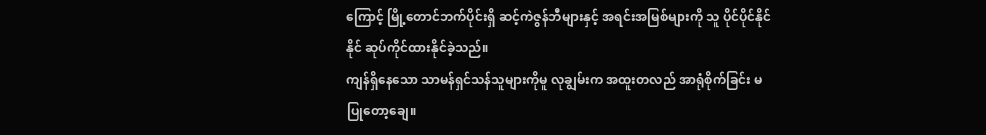ကြောင့် မြို့တောင်ဘက်ပိုင်းရှိ ဆင့်ကဲဇွန်ဘီများနှင့် အရင်းအမြစ်များကို သူ ပိုင်ပိုင်နိုင်နိုင် ဆုပ်ကိုင်ထားနိုင်ခဲ့သည်။
ကျန်ရှိနေသော သာမန်ရှင်သန်သူများကိုမူ လုချွမ်းက အထူးတလည် အာရုံစိုက်ခြင်း မပြုတော့ချေ။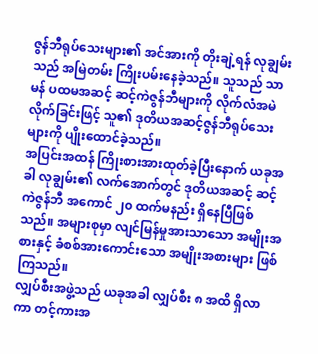ဇွန်ဘီရုပ်သေးများ၏ အင်အားကို တိုးချဲ့ရန် လုချွမ်းသည် အမြဲတမ်း ကြိုးပမ်းနေခဲ့သည်။ သူသည် သာမန် ပထမအဆင့် ဆင့်ကဲဇွန်ဘီများကို လိုက်လံအမဲလိုက်ခြင်းဖြင့် သူ၏ ဒုတိယအဆင့်ဇွန်ဘီရုပ်သေးများကို ပျိုးထောင်ခဲ့သည်။
အပြင်းအထန် ကြိုးစားအားထုတ်ခဲ့ပြီးနောက် ယခုအခါ လုချွမ်း၏ လက်အောက်တွင် ဒုတိယအဆင့် ဆင့်ကဲဇွန်ဘီ အကောင် ၂၀ ထက်မနည်း ရှိနေပြီဖြစ်သည်။ အများစုမှာ လျင်မြန်မှုအားသာသော အမျိုးအစားနှင့် ခံစစ်အားကောင်းသော အမျိုးအစားများ ဖြစ်ကြသည်။
လျှပ်စီးအဖွဲ့သည် ယခုအခါ လျှပ်စီး ၈ အထိ ရှိလာကာ တင့်ကားအ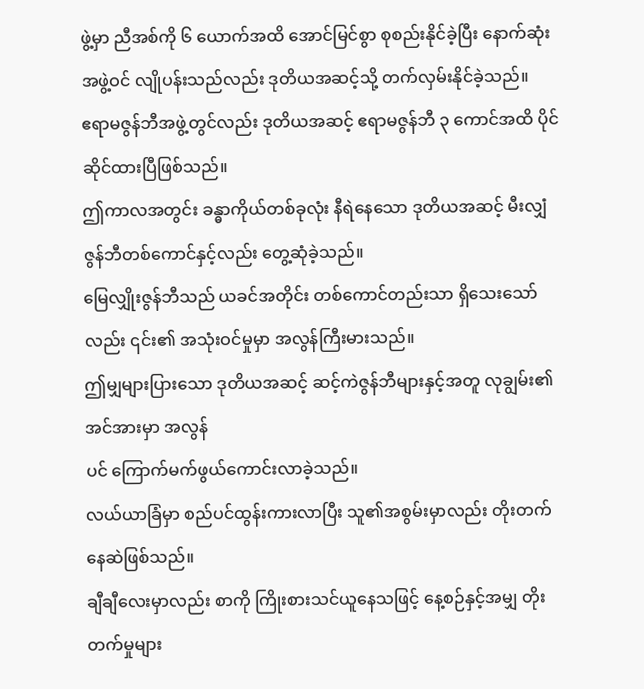ဖွဲ့မှာ ညီအစ်ကို ၆ ယောက်အထိ အောင်မြင်စွာ စုစည်းနိုင်ခဲ့ပြီး နောက်ဆုံးအဖွဲ့ဝင် လျိုပန်းသည်လည်း ဒုတိယအဆင့်သို့ တက်လှမ်းနိုင်ခဲ့သည်။
ဧရာမဇွန်ဘီအဖွဲ့တွင်လည်း ဒုတိယအဆင့် ဧရာမဇွန်ဘီ ၃ ကောင်အထိ ပိုင်ဆိုင်ထားပြီဖြစ်သည်။
ဤကာလအတွင်း ခန္ဓာကိုယ်တစ်ခုလုံး နီရဲနေသော ဒုတိယအဆင့် မီးလျှံဇွန်ဘီတစ်ကောင်နှင့်လည်း တွေ့ဆုံခဲ့သည်။
မြေလျှိုးဇွန်ဘီသည် ယခင်အတိုင်း တစ်ကောင်တည်းသာ ရှိသေးသော်လည်း ၎င်း၏ အသုံးဝင်မှုမှာ အလွန်ကြီးမားသည်။
ဤမျှများပြားသော ဒုတိယအဆင့် ဆင့်ကဲဇွန်ဘီများနှင့်အတူ လုချွမ်း၏ အင်အားမှာ အလွန်
ပင် ကြောက်မက်ဖွယ်ကောင်းလာခဲ့သည်။
လယ်ယာခြံမှာ စည်ပင်ထွန်းကားလာပြီး သူ၏အစွမ်းမှာလည်း တိုးတက်နေဆဲဖြစ်သည်။
ချီချီလေးမှာလည်း စာကို ကြိုးစားသင်ယူနေသဖြင့် နေ့စဉ်နှင့်အမျှ တိုးတက်မှုများ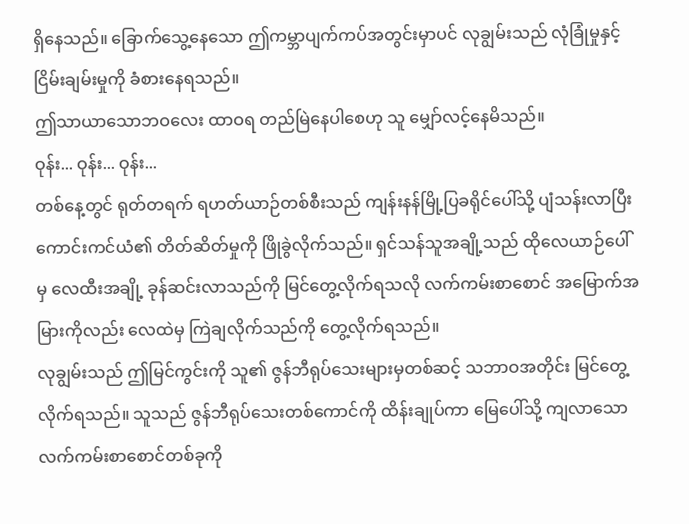ရှိနေသည်။ ခြောက်သွေ့နေသော ဤကမ္ဘာပျက်ကပ်အတွင်းမှာပင် လုချွမ်းသည် လုံခြုံမှုနှင့် ငြိမ်းချမ်းမှုကို ခံစားနေရသည်။
ဤသာယာသောဘဝလေး ထာဝရ တည်မြဲနေပါစေဟု သူ မျှော်လင့်နေမိသည်။
ဝုန်း... ဝုန်း... ဝုန်း...
တစ်နေ့တွင် ရုတ်တရက် ရဟတ်ယာဉ်တစ်စီးသည် ကျန်းနန်မြို့ပြခရိုင်ပေါ်သို့ ပျံသန်းလာပြီး ကောင်းကင်ယံ၏ တိတ်ဆိတ်မှုကို ဖြိုခွဲလိုက်သည်။ ရှင်သန်သူအချို့သည် ထိုလေယာဉ်ပေါ်မှ လေထီးအချို့ ခုန်ဆင်းလာသည်ကို မြင်တွေ့လိုက်ရသလို လက်ကမ်းစာစောင် အမြောက်အမြားကိုလည်း လေထဲမှ ကြဲချလိုက်သည်ကို တွေ့လိုက်ရသည်။
လုချွမ်းသည် ဤမြင်ကွင်းကို သူ၏ ဇွန်ဘီရုပ်သေးများမှတစ်ဆင့် သဘာဝအတိုင်း မြင်တွေ့လိုက်ရသည်။ သူသည် ဇွန်ဘီရုပ်သေးတစ်ကောင်ကို ထိန်းချုပ်ကာ မြေပေါ်သို့ ကျလာသော လက်ကမ်းစာစောင်တစ်ခုကို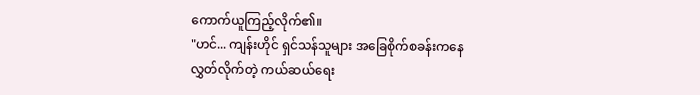ကောက်ယူကြည့်လိုက်၏။
"ဟင်... ကျန်းဟိုင် ရှင်သန်သူများ အခြေစိုက်စခန်းကနေ လွှတ်လိုက်တဲ့ ကယ်ဆယ်ရေး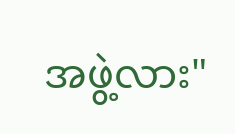အဖွဲ့လား"